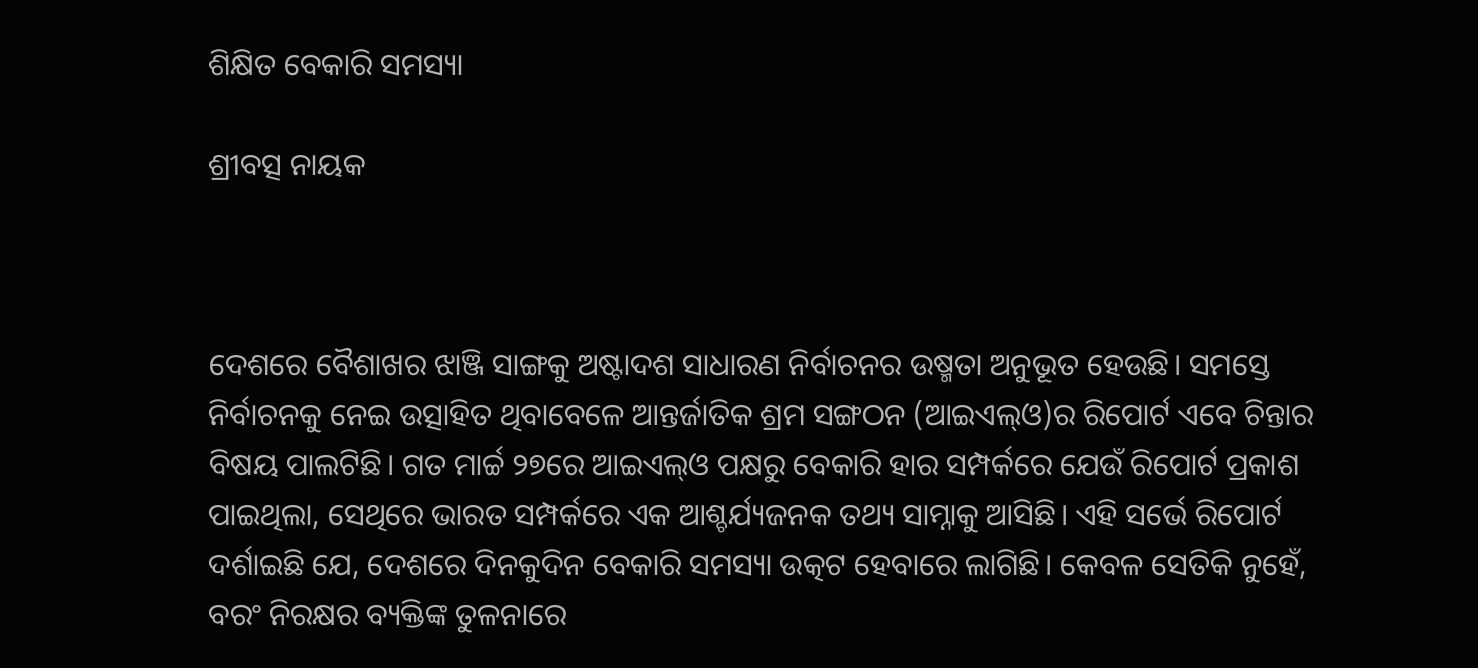ଶିକ୍ଷିତ ବେକାରି ସମସ୍ୟା

ଶ୍ରୀବତ୍ସ ନାୟକ



ଦେଶରେ ବୈଶାଖର ଝାଞ୍ଜି ସାଙ୍ଗକୁ ଅଷ୍ଟାଦଶ ସାଧାରଣ ନିର୍ବାଚନର ଉଷ୍ମତା ଅନୁଭୂତ ହେଉଛି। ସମସ୍ତେ ନିର୍ବାଚନକୁ ନେଇ ଉତ୍ସାହିତ ଥିବାବେଳେ ଆନ୍ତର୍ଜାତିକ ଶ୍ରମ ସଙ୍ଗଠନ (ଆଇଏଲ୍‌ଓ)ର ରିପୋର୍ଟ ଏବେ ଚିନ୍ତାର ବିଷୟ ପାଲଟିଛି। ଗତ ମାର୍ଚ୍ଚ ୨୭ରେ ଆଇଏଲ୍‌ଓ ପକ୍ଷରୁ ବେକାରି ହାର ସମ୍ପର୍କରେ ଯେଉଁ ରିପୋର୍ଟ ପ୍ରକାଶ ପାଇଥିଲା, ସେଥିରେ ଭାରତ ସମ୍ପର୍କରେ ଏକ ଆଶ୍ଚର୍ଯ୍ୟଜନକ ତଥ୍ୟ ସାମ୍ନାକୁ ଆସିଛି। ଏହି ସର୍ଭେ ରିପୋର୍ଟ ଦର୍ଶାଇଛି ଯେ, ଦେଶରେ ଦିନକୁଦିନ ବେକାରି ସମସ୍ୟା ଉତ୍କଟ ହେବାରେ ଲାଗିଛି। କେବଳ ସେତିକି ନୁହେଁ, ବରଂ ନିରକ୍ଷର ବ୍ୟକ୍ତିଙ୍କ ତୁଳନାରେ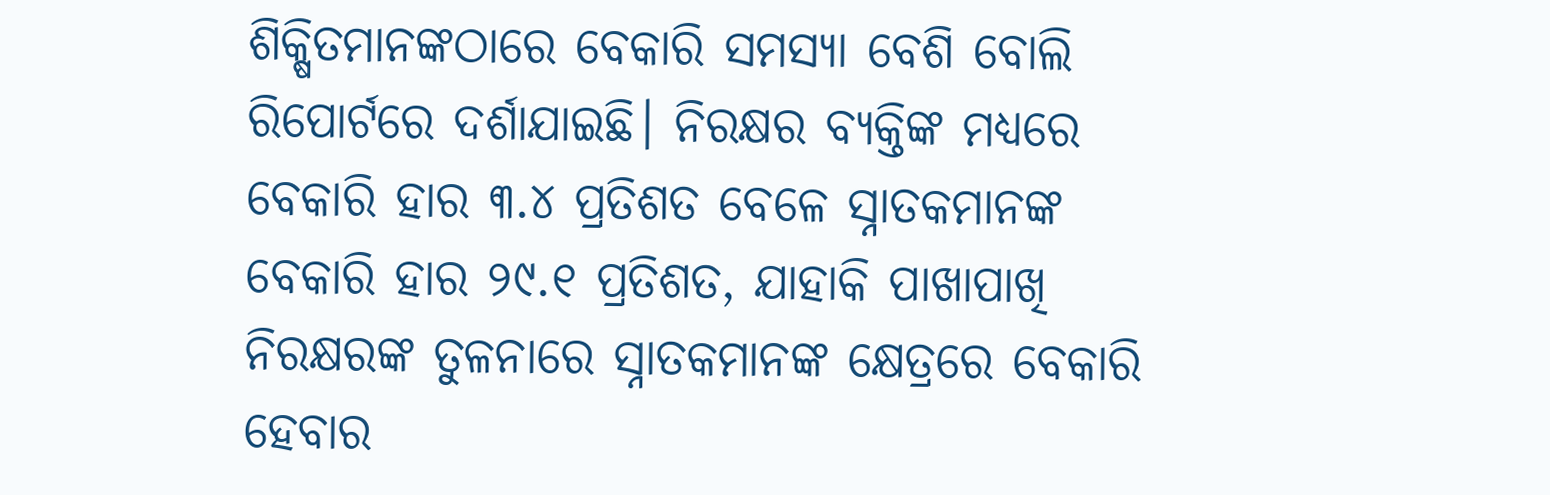ଶିକ୍ଷିତମାନଙ୍କଠାରେ ବେକାରି ସମସ୍ୟା ବେଶି ବୋଲି ରିପୋର୍ଟରେ ଦର୍ଶାଯାଇଛି। ନିରକ୍ଷର ବ୍ୟକ୍ତିଙ୍କ ମଧ୍ୟରେ ବେକାରି ହାର ୩.୪ ପ୍ରତିଶତ ବେଳେ ସ୍ନାତକମାନଙ୍କ ବେକାରି ହାର ୨୯.୧ ପ୍ରତିଶତ, ଯାହାକି ପାଖାପାଖି ନିରକ୍ଷରଙ୍କ ତୁଳନାରେ ସ୍ନାତକମାନଙ୍କ କ୍ଷେତ୍ରରେ ବେକାରି ହେବାର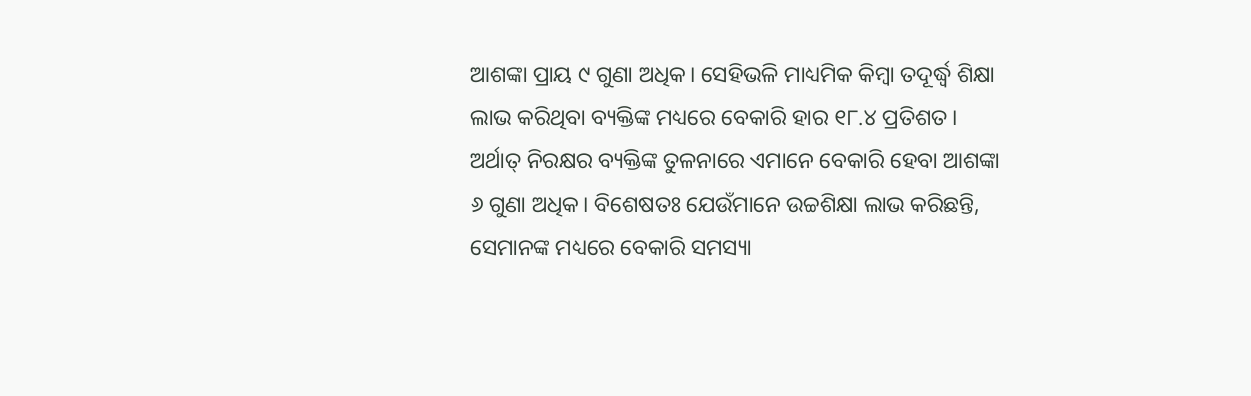ଆଶଙ୍କା ପ୍ରାୟ ୯ ଗୁଣା ଅଧିକ। ସେହିଭଳି ମାଧ୍ୟମିକ କିମ୍ବା ତଦୂର୍ଦ୍ଧ୍ୱ ଶିକ୍ଷା ଲାଭ କରିଥିବା ବ୍ୟକ୍ତିଙ୍କ ମଧ୍ୟରେ ବେକାରି ହାର ୧୮.୪ ପ୍ରତିଶତ। ଅର୍ଥାତ୍‌ ନିରକ୍ଷର ବ୍ୟକ୍ତିଙ୍କ ତୁଳନାରେ ଏମାନେ ବେକାରି ହେବା ଆଶଙ୍କା ୬ ଗୁଣା ଅଧିକ। ବିଶେଷତଃ ଯେଉଁମାନେ ଉଚ୍ଚଶିକ୍ଷା ଲାଭ କରିଛନ୍ତି, ସେମାନଙ୍କ ମଧ୍ୟରେ ବେକାରି ସମସ୍ୟା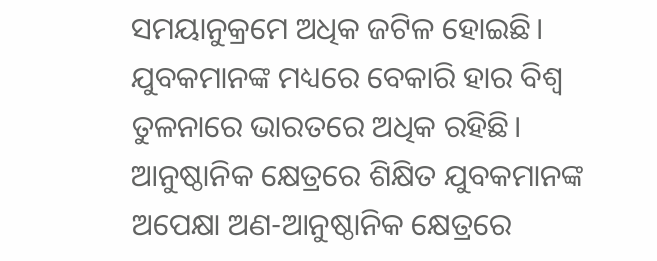ସମୟାନୁକ୍ରମେ ଅଧିକ ଜଟିଳ ହୋଇଛି। ଯୁବକମାନଙ୍କ ମଧ୍ୟରେ ବେକାରି ହାର ବିଶ୍ୱ ତୁଳନାରେ ଭାରତରେ ଅଧିକ ରହିଛି। ଆନୁଷ୍ଠାନିକ କ୍ଷେତ୍ରରେ ଶିକ୍ଷିତ ଯୁବକମାନଙ୍କ ଅପେକ୍ଷା ଅଣ-ଆନୁଷ୍ଠାନିକ କ୍ଷେତ୍ରରେ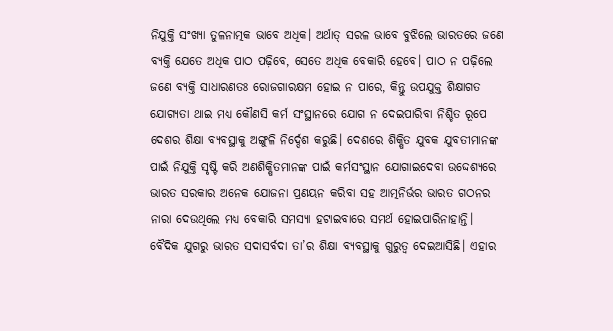ନିଯୁକ୍ତି ସଂଖ୍ୟା ତୁଳନାତ୍ମକ ଭାବେ ଅଧିକ। ଅର୍ଥାତ୍‌ ସରଳ ଭାବେ ବୁଝିଲେ ଭାରତରେ ଜଣେ ବ୍ୟକ୍ତି ଯେତେ ଅଧିକ ପାଠ ପଢ଼ିବେ, ସେତେ ଅଧିକ ବେକାରି ହେବେ। ପାଠ ନ ପଢ଼ିଲେ ଜଣେ ବ୍ୟକ୍ତି ସାଧାରଣତଃ ରୋଜଗାରକ୍ଷମ ହୋଇ ନ ପାରେ, କିନ୍ତୁ ଉପଯୁକ୍ତ ଶିକ୍ଷାଗତ ଯୋଗ୍ୟତା ଥାଇ ମଧ୍ୟ କୌଣସି କର୍ମ ସଂସ୍ଥାନରେ ଯୋଗ ନ ଦେଇପାରିବା ନିଶ୍ଚିତ ରୂପେ ଦେଶର ଶିକ୍ଷା ବ୍ୟବସ୍ଥାକୁ ଅଙ୍ଗୁଳି ନିର୍ଦ୍ଦେଶ କରୁଛି। ଦେଶରେ ଶିକ୍ଷିତ ଯୁବକ ଯୁବତୀମାନଙ୍କ ପାଇଁ ନିଯୁକ୍ତି ସୃଷ୍ଟି କରି ଅଣଶିକ୍ଷିତମାନଙ୍କ ପାଇଁ କର୍ମସଂସ୍ଥାନ ଯୋଗାଇଦେବା ଉଦ୍ଦେଶ୍ୟରେ ଭାରତ ସରକାର ଅନେକ ଯୋଜନା ପ୍ରଣୟନ କରିବା ସହ ଆତ୍ମନିର୍ଭର ଭାରତ ଗଠନର ନାରା ଦେଉଥିଲେ ମଧ୍ୟ ବେକାରି ସମସ୍ୟା ହଟାଇବାରେ ସମର୍ଥ ହୋଇପାରିନାହାନ୍ତି।
ବୈଦିକ ଯୁଗରୁ ଭାରତ ସଦାସର୍ବଦା ତା’ର ଶିକ୍ଷା ବ୍ୟବସ୍ଥାକୁ ଗୁରୁତ୍ୱ ଦେଇଆସିଛି। ଏହାର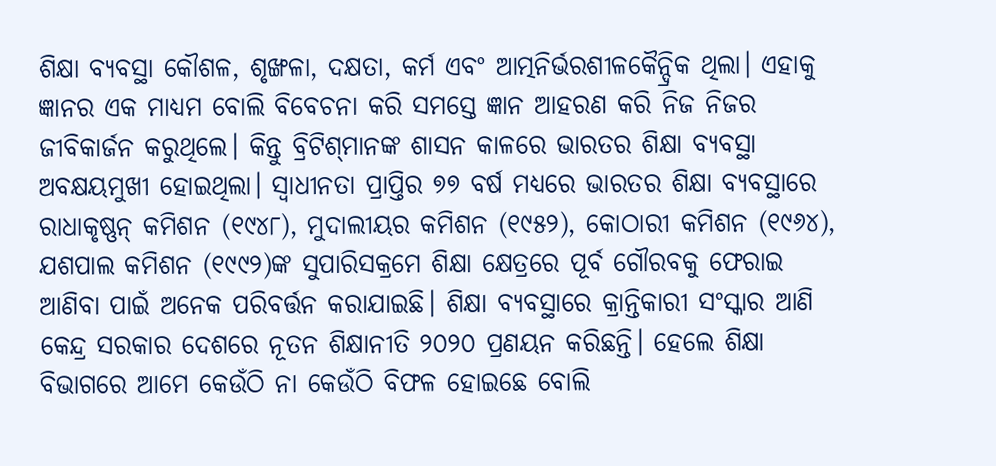ଶିକ୍ଷା ବ୍ୟବସ୍ଥା କୌଶଳ, ଶୃଙ୍ଖଳା, ଦକ୍ଷତା, କର୍ମ ଏବଂ ଆତ୍ମନିର୍ଭରଶୀଳକୈନ୍ଦ୍ରିକ ଥିଲା। ଏହାକୁ ଜ୍ଞାନର ଏକ ମାଧ୍ୟମ ବୋଲି ବିବେଚନା କରି ସମସ୍ତେ ଜ୍ଞାନ ଆହରଣ କରି ନିଜ ନିଜର ଜୀବିକାର୍ଜନ କରୁଥିଲେ। କିନ୍ତୁ ବ୍ରିଟିଶ୍‌ମାନଙ୍କ ଶାସନ କାଳରେ ଭାରତର ଶିକ୍ଷା ବ୍ୟବସ୍ଥା ଅବକ୍ଷୟମୁଖୀ ହୋଇଥିଲା। ସ୍ବାଧୀନତା ପ୍ରାପ୍ତିର ୭୭ ବର୍ଷ ମଧ୍ୟରେ ଭାରତର ଶିକ୍ଷା ବ୍ୟବସ୍ଥାରେ ରାଧାକୃଷ୍ଣନ୍‌ କମିଶନ (୧୯୪୮), ମୁଦାଲୀୟର କମିଶନ (୧୯୫୨), କୋଠାରୀ କମିଶନ (୧୯୬୪), ଯଶପାଲ କମିଶନ (୧୯୯୨)ଙ୍କ ସୁପାରିସକ୍ରମେ ଶିକ୍ଷା କ୍ଷେତ୍ରରେ ପୂର୍ବ ଗୌରବକୁ ଫେରାଇ ଆଣିବା ପାଇଁ ଅନେକ ପରିବର୍ତ୍ତନ କରାଯାଇଛି। ଶିକ୍ଷା ବ୍ୟବସ୍ଥାରେ କ୍ରାନ୍ତିକାରୀ ସଂସ୍କାର ଆଣି କେନ୍ଦ୍ର ସରକାର ଦେଶରେ ନୂତନ ଶିକ୍ଷାନୀତି ୨୦୨୦ ପ୍ରଣୟନ କରିଛନ୍ତି। ହେଲେ ଶିକ୍ଷା ବିଭାଗରେ ଆମେ କେଉଁଠି ନା କେଉଁଠି ବିଫଳ ହୋଇଛେ ବୋଲି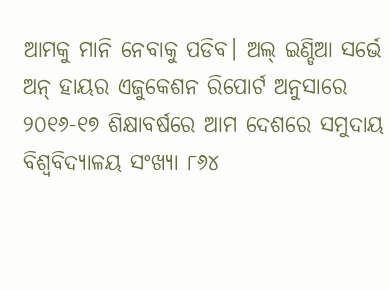ଆମକୁ ମାନି ନେବାକୁ ପଡିବ। ଅଲ୍‌ ଇଣ୍ଡିଆ ସର୍ଭେ ଅନ୍‌ ହାୟର ଏଜୁକେଶନ ରିପୋର୍ଟ ଅନୁସାରେ ୨୦୧୬-୧୭ ଶିକ୍ଷାବର୍ଷରେ ଆମ ଦେଶରେ ସମୁଦାୟ ବିଶ୍ୱବିଦ୍ୟାଳୟ ସଂଖ୍ୟା ୮୬୪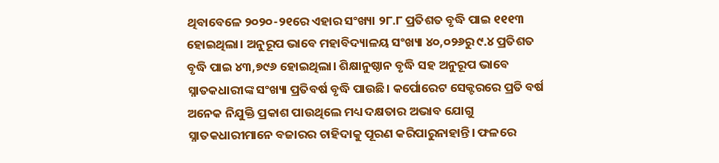ଥିବାବେଳେ ୨୦୨୦-୨୧ରେ ଏହାର ସଂଖ୍ୟା ୨୮.୮ ପ୍ରତିଶତ ବୃଦ୍ଧି ପାଇ ୧୧୧୩ ହୋଇଥିଲା। ଅନୁରୂପ ଭାବେ ମହାବିଦ୍ୟାଳୟ ସଂଖ୍ୟା ୪୦,୦୨୬ରୁ ୯.୪ ପ୍ରତିଶତ ବୃଦ୍ଧି ପାଇ ୪୩,୭୯୬ ହୋଇଥିଲା। ଶିକ୍ଷାନୁଷ୍ଠାନ ବୃଦ୍ଧି ସହ ଅନୁରୂପ ଭାବେ ସ୍ନାତକଧାରୀଙ୍କ ସଂଖ୍ୟା ପ୍ରତିବର୍ଷ ବୃଦ୍ଧି ପାଉଛି। କର୍ପୋରେଟ ସେକ୍ଟରରେ ପ୍ରତି ବର୍ଷ ଅନେକ ନିଯୁକ୍ତି ପ୍ରକାଶ ପାଉଥିଲେ ମଧ୍ୟ ଦକ୍ଷତାର ଅଭାବ ଯୋଗୁ ସ୍ନାତକଧାରୀମାନେ ବଜାରର ଚାହିଦାକୁ ପୂରଣ କରିପାରୁନାହାନ୍ତି। ଫଳରେ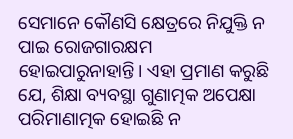ସେମାନେ କୌଣସି କ୍ଷେତ୍ରରେ ନିଯୁକ୍ତି ନ ପାଇ ରୋଜଗାରକ୍ଷମ ହୋଇପାରୁନାହାନ୍ତି। ଏହା ପ୍ରମାଣ କରୁଛି ଯେ, ଶିକ୍ଷା ବ୍ୟବସ୍ଥା ଗୁଣାତ୍ମକ ଅପେକ୍ଷା ପରିମାଣାତ୍ମକ ହୋଇଛି ନ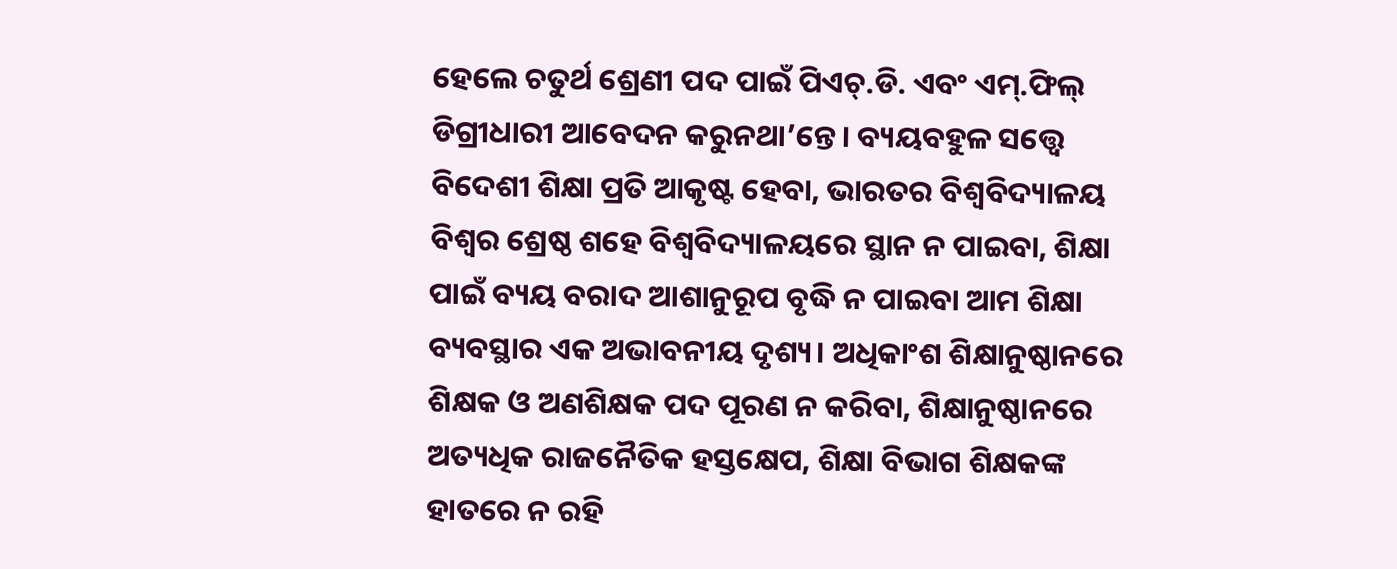ହେଲେ ଚତୁର୍ଥ ଶ୍ରେଣୀ ପଦ ପାଇଁ ପିଏଚ୍‌.ଡି. ଏବଂ ଏମ୍‌.ଫିଲ୍‌ ଡିଗ୍ରୀଧାରୀ ଆବେଦନ କରୁନଥା’ନ୍ତେ। ବ୍ୟୟବହୁଳ ସତ୍ତ୍ୱେ ବିଦେଶୀ ଶିକ୍ଷା ପ୍ରତି ଆକୃଷ୍ଟ ହେବା, ଭାରତର ବିଶ୍ୱବିଦ୍ୟାଳୟ ବିଶ୍ବର ଶ୍ରେଷ୍ଠ ଶହେ ବିଶ୍ୱବିଦ୍ୟାଳୟରେ ସ୍ଥାନ ନ ପାଇବା, ଶିକ୍ଷା ପାଇଁ ବ୍ୟୟ ବରାଦ ଆଶାନୁରୂପ ବୃଦ୍ଧି ନ ପାଇବା ଆମ ଶିକ୍ଷା ବ୍ୟବସ୍ଥାର ଏକ ଅଭାବନୀୟ ଦୃଶ୍ୟ। ଅଧିକାଂଶ ଶିକ୍ଷାନୁଷ୍ଠାନରେ ଶିକ୍ଷକ ଓ ଅଣଶିକ୍ଷକ ପଦ ପୂରଣ ନ କରିବା, ଶିକ୍ଷାନୁଷ୍ଠାନରେ ଅତ୍ୟଧିକ ରାଜନୈତିକ ହସ୍ତକ୍ଷେପ, ଶିକ୍ଷା ବିଭାଗ ଶିକ୍ଷକଙ୍କ ହାତରେ ନ ରହି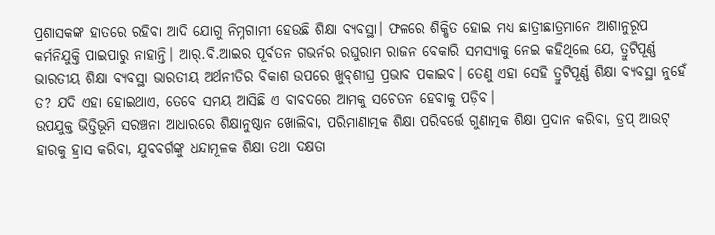ପ୍ରଶାସକଙ୍କ ହାତରେ ରହିବା ଆଦି ଯୋଗୁ ନିମ୍ନଗାମୀ ହେଉଛି ଶିକ୍ଷା ବ୍ୟବସ୍ଥା। ଫଳରେ ଶିକ୍ଷିତ ହୋଇ ମଧ୍ୟ ଛାତ୍ରୀଛାତ୍ରମାନେ ଆଶାନୁରୂପ କର୍ମନିଯୁକ୍ତି ପାଇପାରୁ ନାହାନ୍ତି। ଆର୍‌.ବି.ଆଇର ପୂର୍ବତନ ଗଭର୍ନର ରଘୁରାମ ରାଜନ ବେକାରି ସମସ୍ୟାକୁ ନେଇ କହିଥିଲେ ଯେ, ତ୍ରୁଟିପୂର୍ଣ୍ଣ ଭାରତୀୟ ଶିକ୍ଷା ବ୍ୟବସ୍ଥା ଭାରତୀୟ ଅର୍ଥନୀତିର ବିକାଶ ଉପରେ ଖୁବ୍‌ଶୀଘ୍ର ପ୍ରଭାବ ପକାଇବ। ତେଣୁ ଏହା ସେହି ତ୍ରୁଟିପୂର୍ଣ୍ଣ ଶିକ୍ଷା ବ୍ୟବସ୍ଥା ନୁହେଁ ତ? ଯଦି ଏହା ହୋଇଥାଏ, ତେବେ ସମୟ ଆସିଛି ଏ ବାବଦରେ ଆମକୁ ସଚେତନ ହେବାକୁ ପଡ଼ିବ।
ଉପଯୁକ୍ତ ଭିତ୍ତିଭୂମି ସରଞ୍ଚନା ଆଧାରରେ ଶିକ୍ଷାନୁଷ୍ଠାନ ଖୋଲିବା, ପରିମାଣାତ୍ମକ ଶିକ୍ଷା ପରିବର୍ତ୍ତେ ଗୁଣାତ୍ମକ ଶିକ୍ଷା ପ୍ରଦାନ କରିବା, ଡ୍ରପ୍‌ ଆଉଟ୍‌ ହାରକୁ ହ୍ରାସ କରିବା, ଯୁବବର୍ଗଙ୍କୁ ଧନ୍ଦାମୂଳକ ଶିକ୍ଷା ତଥା ଦକ୍ଷତା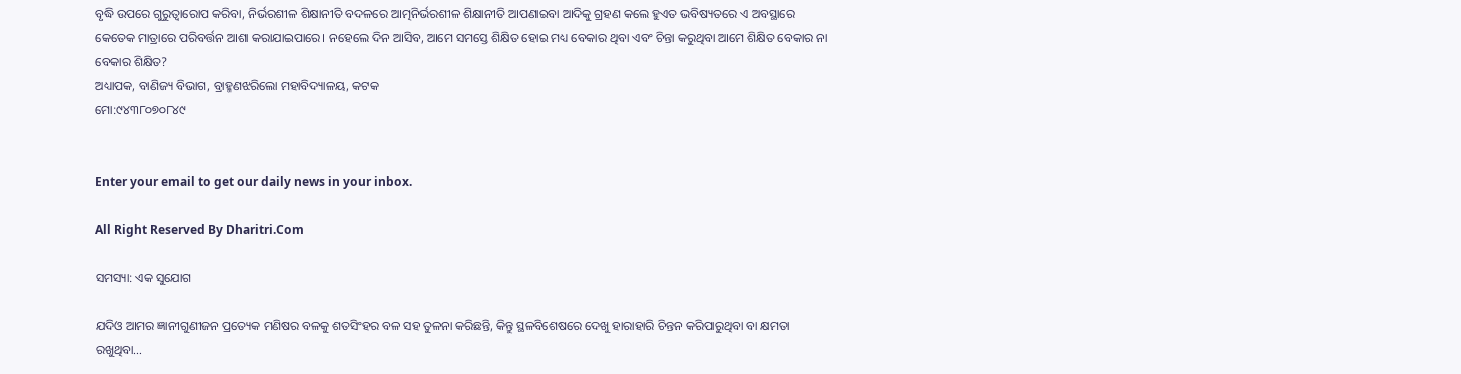ବୃଦ୍ଧି ଉପରେ ଗୁରୁତ୍ୱାରୋପ କରିବା, ନିର୍ଭରଶୀଳ ଶିକ୍ଷାନୀତି ବଦଳରେ ଆତ୍ମନିର୍ଭରଶୀଳ ଶିକ୍ଷାନୀତି ଆପଣାଇବା ଆଦିକୁ ଗ୍ରହଣ କଲେ ହୁଏତ ଭବିଷ୍ୟତରେ ଏ ଅବସ୍ଥାରେ କେତେକ ମାତ୍ରାରେ ପରିବର୍ତ୍ତନ ଆଶା କରାଯାଇପାରେ। ନହେଲେ ଦିନ ଆସିବ, ଆମେ ସମସ୍ତେ ଶିକ୍ଷିତ ହୋଇ ମଧ୍ୟ ବେକାର ଥିବା ଏବଂ ଚିନ୍ତା କରୁଥିବା ଆମେ ଶିକ୍ଷିତ ବେକାର ନା ବେକାର ଶିକ୍ଷିତ?
ଅଧ୍ୟାପକ, ବାଣିଜ୍ୟ ବିଭାଗ, ବ୍ରାହ୍ମଣଝରିଲୋ ମହାବିଦ୍ୟାଳୟ, କଟକ
ମୋ:୯୪୩୮୦୭୦୮୪୯


Enter your email to get our daily news in your inbox.

All Right Reserved By Dharitri.Com

ସମସ୍ୟା: ଏକ ସୁଯୋଗ

ଯଦିଓ ଆମର ଜ୍ଞାନୀଗୁଣୀଜନ ପ୍ରତ୍ୟେକ ମଣିଷର ବଳକୁ ଶତସିଂହର ବଳ ସହ ତୁଳନା କରିଛନ୍ତି, କିନ୍ତୁ ସ୍ଥଳବିଶେଷରେ ଦେଖୁ ହାରାହାରି ଚିନ୍ତନ କରିପାରୁଥିବା ବା କ୍ଷମତା ରଖୁଥିବା…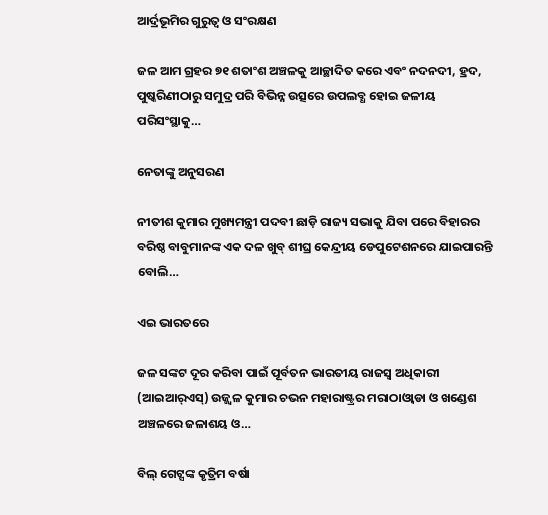ଆର୍ଦ୍ରଭୂମିର ଗୁରୁତ୍ୱ ଓ ସଂରକ୍ଷଣ

ଜଳ ଆମ ଗ୍ରହର ୭୧ ଶତାଂଶ ଅଞ୍ଚଳକୁ ଆଚ୍ଛାଦିତ କରେ ଏବଂ ନଦନଦୀ, ହ୍ରଦ, ପୁଷ୍କରିଣୀଠାରୁ ସମୁଦ୍ର ପରି ବିଭିନ୍ନ ଉତ୍ସରେ ଉପଲବ୍ଧ ହୋଇ ଜଳୀୟ ପରିସଂସ୍ଥାକୁ…

ନେତାଙ୍କୁ ଅନୁସରଣ

ନୀତୀଶ କୁମାର ମୁଖ୍ୟମନ୍ତ୍ରୀ ପଦବୀ ଛାଡ଼ି ରାଜ୍ୟ ସଭାକୁ ଯିବା ପରେ ବିହାରର ବରିଷ୍ଠ ବାବୁମାନଙ୍କ ଏକ ଦଳ ଖୁବ୍‌ ଶୀଘ୍ର କେନ୍ଦ୍ରୀୟ ଡେପୁଟେଶନରେ ଯାଇପାରନ୍ତି ବୋଲି…

ଏଇ ଭାରତରେ

ଜଳ ସଙ୍କଟ ଦୂର କରିବା ପାଇଁ ପୂର୍ବତନ ଭାରତୀୟ ରାଜସ୍ବ ଅଧିକାରୀ (ଆଇଆର୍‌ଏସ୍‌) ଉଜ୍ଜ୍ୱଳ କୁମାର ଚଭନ ମହାରାଷ୍ଟ୍ରର ମରାଠାଓ୍ବାଡା ଓ ଖଣ୍ଡେଶ ଅଞ୍ଚଳରେ ଜଳାଶୟ ଓ…

ବିଲ୍‌ ଗେଟ୍ସଙ୍କ କୃତ୍ରିମ ବର୍ଷା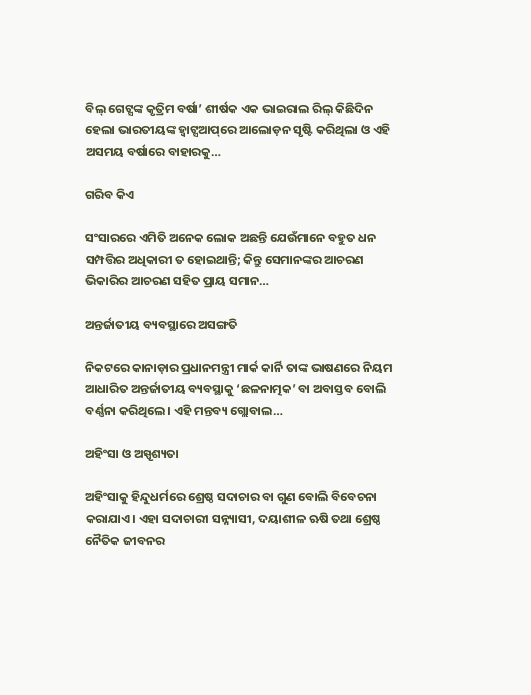ବିଲ୍‌ ଗେଟ୍ସଙ୍କ କୃତ୍ରିମ ବର୍ଷା’ ଶୀର୍ଷକ ଏକ ଭାଇରାଲ ରିଲ୍‌ କିଛିଦିନ ହେଲା ଭାରତୀୟଙ୍କ ହ୍ବାଟ୍ସଆପ୍‌ରେ ଆଲୋଡ଼ନ ସୃଷ୍ଟି କରିଥିଲା ଓ ଏହି ଅସମୟ ବର୍ଷାରେ ବାହାରକୁ…

ଗରିବ କିଏ

ସଂସାରରେ ଏମିତି ଅନେକ ଲୋକ ଅଛନ୍ତି ଯେଉଁମାନେ ବହୁତ ଧନ ସମ୍ପତ୍ତିର ଅଧିକାରୀ ତ ହୋଇଥାନ୍ତି; କିନ୍ତୁ ସେମାନଙ୍କର ଆଚରଣ ଭିକାରିର ଆଚରଣ ସହିତ ପ୍ରାୟ ସମାନ…

ଅନ୍ତର୍ଜାତୀୟ ବ୍ୟବସ୍ଥାରେ ଅସଙ୍ଗତି

ନିକଟରେ କାନାଡ଼ାର ପ୍ରଧାନମନ୍ତ୍ରୀ ମାର୍କ କାର୍ନି ତାଙ୍କ ଭାଷଣରେ ନିୟମ ଆଧାରିତ ଅନ୍ତର୍ଜାତୀୟ ବ୍ୟବସ୍ଥାକୁ ‘ଛଳନାତ୍ମକ’ ବା ଅବାସ୍ତବ ବୋଲି ବର୍ଣ୍ଣନା କରିଥିଲେ। ଏହି ମନ୍ତବ୍ୟ ଗ୍ଲୋବାଲ…

ଅହିଂସା ଓ ଅସ୍ପୃଶ୍ୟତା

ଅହିଂସାକୁ ହିନ୍ଦୁଧର୍ମରେ ଶ୍ରେଷ୍ଠ ସଦାଚାର ବା ଗୁଣ ବୋଲି ବିବେଚନା କରାଯାଏ। ଏହା ସଦାଚାରୀ ସନ୍ନ୍ୟାସୀ, ଦୟାଶୀଳ ଋଷି ତଥା ଶ୍ରେଷ୍ଠ ନୈତିକ ଜୀବନର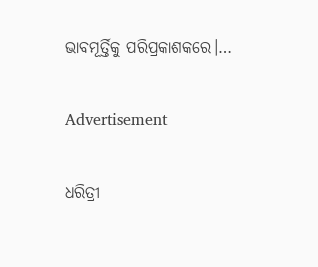ଭାବମୂର୍ତ୍ତିକୁ ପରିପ୍ରକାଶକରେ।…

Advertisement

ଧରିତ୍ରୀ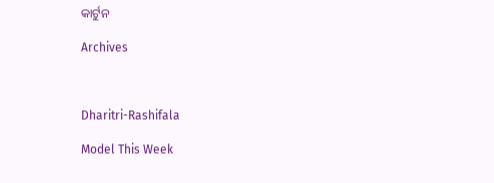କାର୍ଟୁନ

Archives



Dharitri-Rashifala

Model This Week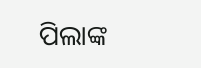ପିଲାଙ୍କ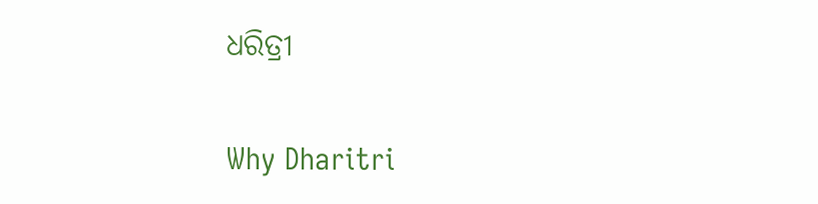ଧରିତ୍ରୀ

Why Dharitri